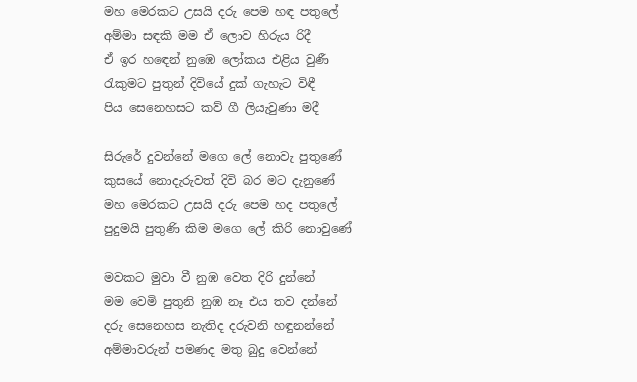මහ මෙරකට උසයි දරු පෙම හඳ පතුලේ
අම්මා සඳකි මම ඒ ලොව හිරුය රිදී
ඒ ඉර හඳෙන් නුඹෙ ලෝකය එළිය වුණී
රැකුමට පුතුන් දිවියේ දුක් ගැහැට විඳී
පිය සෙනෙහසට කව් ගී ලියැවුණා මදී

සිරුරේ දුවන්නේ මගෙ ලේ නොවැ පුතුණේ
කුසයේ නොදැරුවත් දිවි බර මට දැනුණේ
මහ මෙරකට උසයි දරු පෙම හද පතුලේ
පුදුමයි පුතුණි කිම මගෙ ලේ කිරි නොවුණේ

මවකට මුවා වී නුඹ වෙත දිරි දුන්නේ
මම වෙමි පුතුනි නුඹ නෑ එය තව දන්නේ
දරු සෙනෙහස නැතිද දරුවනි හඳුනන්නේ
අම්මාවරුන් පමණද මතු බුදු වෙන්නේ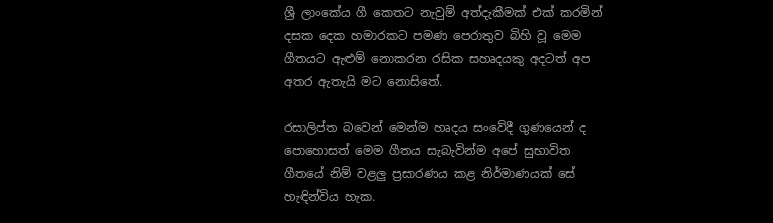ශ්‍රී ලාංකේය ගී කෙතට නැවුම් අත්දැකීමක් එක් කරමින් දසක දෙක හමාරකට පමණ පෙරාතුව බිහි වූ මෙම ගීතයට ඇළුම් නොකරන රසික සහෘදයකු අදටත් අප අතර ඇතැයි මට නොසිතේ.

රසාලිප්ත බවෙන් මෙන්ම හෘදය සංවේදී ගුණයෙන් ද පොහොසත් මෙම ගීතය සැබැවින්ම අපේ සුභාවිත ගීතයේ නිම් වළලු ප්‍රසාරණය කළ නිර්මාණයක් සේ හැඳින්විය හැක.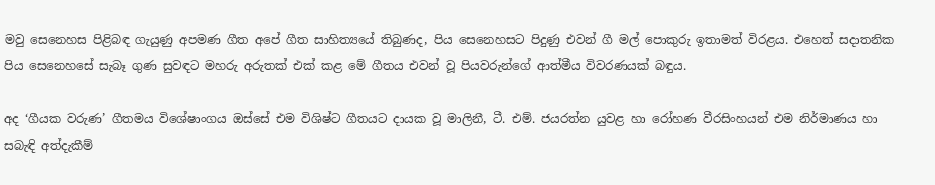මවු සෙනෙහස පිළිබඳ ගැයුණු අපමණ ගීත අපේ ගීත සාහිත්‍යයේ තිබුණද, පිය සෙනෙහසට පිදුණු එවන් ගී මල් පොකුරු ඉතාමත් විරළය. එහෙත් සදාතනික පිය සෙනෙහසේ සැබෑ ගුණ සුවඳට මහරු අරුතක් එක් කළ මේ ගීතය එවන් වූ පියවරුන්ගේ ආත්මීය විවරණයක් බඳුය.

අද ‘ගීයක වරුණ’ ගීතමය විශේෂාංගය ඔස්සේ එම විශිෂ්ට ගීතයට දායක වූ මාලිනී, ටී. එම්. ජයරත්න යුවළ හා රෝහණ වීරසිංහයන් එම නිර්මාණය හා සබැඳි අත්දැකීම්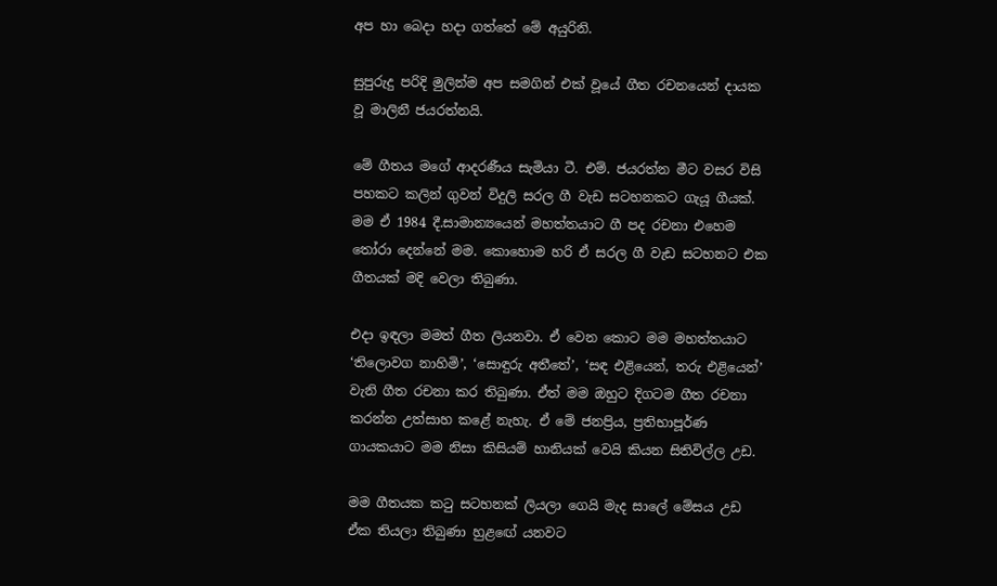අප හා බෙදා හදා ගත්තේ මේ අයුරිනි.

සුපුරුදු පරිදි මුලින්ම අප සමගින් එක් වූයේ ගීත රචනයෙන් දායක වූ මාලිනී ජයරත්නයි.

මේ ගීතය මගේ ආදරණීය සැමියා ටී. එම්. ජයරත්න මීට වසර විසි පහකට කලින් ගුවන් විදුලි සරල ගී වැඩ සටහනකට ගැයූ ගීයක්. මම ඒ 1984 දී.සාමාන්‍යයෙන් මහත්තයාට ගී පද රචනා එහෙම තෝරා දෙන්නේ මම. කොහොම හරි ඒ සරල ගී වැඩ සටහනට එක ගීතයක් මදි වෙලා තිබුණා.

එදා ඉඳලා මමත් ගීත ලියනවා. ඒ වෙන කොට මම මහත්තයාට ‘තිලොවග නාහිමි’, ‘සොඳුරු අතීතේ’, ‘සඳ එළියෙන්, තරු එළියෙන්’ වැනි ගීත රචනා කර තිබුණා. ඒත් මම ඔහුට දිගටම ගීත රචනා කරන්න උත්සාහ කළේ නැහැ. ඒ මේ ජනප්‍රිය, ප්‍රතිභාපූර්ණ ගායකයාට මම නිසා කිසියම් හානියක් වෙයි කියන සිතිවිල්ල උඩ.

මම ගීතයක කටු සටහනක් ලියලා ගෙයි මැද සාලේ මේසය උඩ ඒක තියලා තිබුණා හුළඟේ යනවට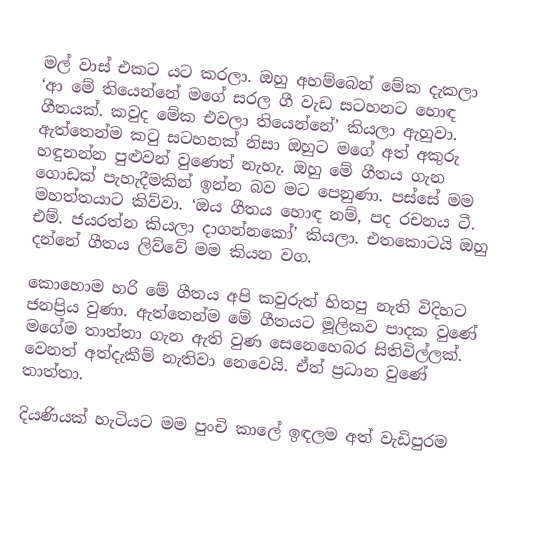මල් වාස් එකට යට කරලා. ඔහු අහම්බෙන් මේක දැකලා ‘ආ මේ තියෙන්නේ මගේ සරල ගී වැඩ සටහනට හොඳ ගීතයක්. කවුද මේක එවලා තියෙන්නේ’ කියලා ඇහුවා. ඇත්තෙන්ම කටු සටහනක් නිසා ඔහුට මගේ අත් අකුරු හඳුනන්න පුළුවන් වුණෙත් නැහැ. ඔහු මේ ගීතය ගැන ගොඩක් පැහැදීමකින් ඉන්න බව මට පෙනුණා. පස්සේ මම මහත්තයාට කිව්වා. ‘ඔය ගීතය හොඳ නම්, පද රචනය ටී. එම්. ජයරත්න කියලා දාගන්නකෝ’ කියලා. එතකොටයි ඔහු දන්නේ ගීතය ලිව්වේ මම කියන වග.

කොහොම හරි මේ ගීතය අපි කවුරුත් හිතපු නැති විදිහට ජනප්‍රිය වුණා. ඇත්තෙන්ම මේ ගීතයට මූලිකව පාදක වුණේ මගේම තාත්තා ගැන ඇති වුණ සෙනෙහෙබර සිතිවිල්ලක්. වෙනත් අත්දැකීම් නැතිවා නෙවෙයි. ඒත් ප්‍රධාන වුණේ තාත්තා.

දියණියක් හැටියට මම පුංචි කාලේ ඉඳලම අත් වැඩිපුරම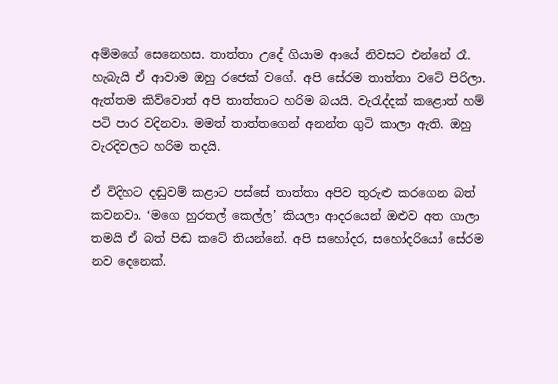අම්මගේ සෙනෙහස. තාත්තා උදේ ගියාම ආයේ නිවසට එන්නේ රෑ. හැබැයි ඒ ආවාම ඔහු රජෙක් වගේ. අපි සේරම තාත්තා වටේ පිරිලා. ඇත්තම කිව්වොත් අපි තාත්තාට හරිම බයයි. වැරැද්දක් කළොත් හම් පටි පාර වදිනවා. මමත් තාත්තගෙන් අනන්ත ගුටි කාලා ඇති. ඔහු වැරදිවලට හරිම තදයි.

ඒ විදිහට දඬුවම් කළාට පස්සේ තාත්තා අපිව තුරුළු කරගෙන බත් කවනවා. ‘මගෙ හුරතල් කෙල්ල’ කියලා ආදරයෙන් ඔළුව අත ගාලා තමයි ඒ බත් පිඬ කටේ තියන්නේ. අපි සහෝදර, සහෝදරියෝ සේරම නව දෙනෙක්.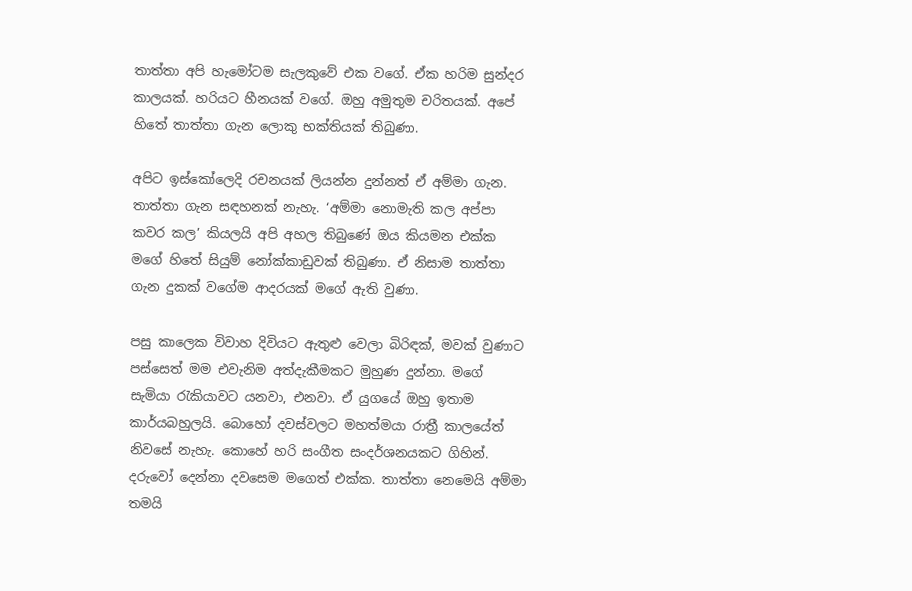තාත්තා අපි හැමෝටම සැලකුවේ එක වගේ. ඒක හරිම සුන්දර කාලයක්. හරියට හීනයක් වගේ. ඔහු අමුතුම චරිතයක්. අපේ හිතේ තාත්තා ගැන ලොකු භක්තියක් තිබුණා.

අපිට ඉස්කෝලෙදි රචනයක් ලියන්න දුන්නත් ඒ අම්මා ගැන. තාත්තා ගැන සඳහනක් නැහැ. ‘අම්මා නොමැති කල අප්පා කවර කල’ කියලයි අපි අහල තිබුණේ ඔය කියමන එක්ක මගේ හිතේ සියුම් නෝක්කාඩුවක් තිබුණා. ඒ නිසාම තාත්තා ගැන දුකක් වගේම ආදරයක් මගේ ඇති වුණා.

පසු කාලෙක විවාහ දිවියට ඇතුළු වෙලා බිරිඳක්, මවක් වුණාට පස්සෙත් මම එවැනිම අත්දැකීමකට මුහුණ දුන්නා. මගේ සැමියා රැකියාවට යනවා, එනවා. ඒ යුගයේ ඔහු ඉතාම කාර්යබහුලයි. බොහෝ දවස්වලට මහත්මයා රාත්‍රී කාලයේත් නිවසේ නැහැ. කොහේ හරි සංගීත සංදර්ශනයකට ගිහින්. දරුවෝ දෙන්නා දවසෙම මගෙත් එක්ක. තාත්තා නෙමෙයි අම්මා තමයි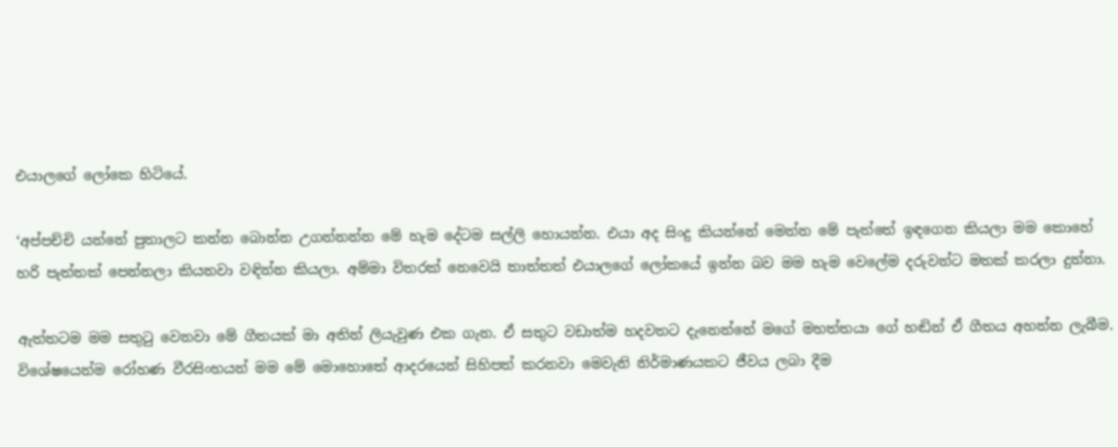එයාලගේ ලෝකෙ හිටියේ.

‘අප්පච්චි යන්නේ පුතාලට කන්න බොන්න උගන්නන්න මේ හැම දේටම සල්ලි හොයන්න. එයා අද සිංදු කියන්නේ මෙන්න මේ පැත්තේ ඉඳගෙන කියලා මම කොහේ හරි පැත්තක් පෙන්නලා කියනවා වඳින්න කියලා. අම්මා විතරක් නෙවෙයි තාත්තත් එයාලගේ ලෝකයේ ඉන්න බව මම හැම වෙලේම දරුවන්ට මතක් කරලා දුන්නා.

ඇත්තටම මම සතුටු වෙනවා මේ ගීතයක් මා අතින් ලියැවුණ එක ගැන. ඒ සතුට වඩාත්ම හදවතට දැනෙන්නේ මගේ මහත්තයා ගේ හඬින් ඒ ගීතය අහන්න ලැබීම. විශේෂයෙන්ම රෝහණ වීරසිංහයන් මම මේ මොහොතේ ආදරයෙන් සිහිපත් කරනවා මෙවැනි නිර්මාණයකට ජීවය ලබා දීම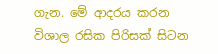ගැන. මේ ආදරය කරන විශාල රසික පිරිසක් සිටන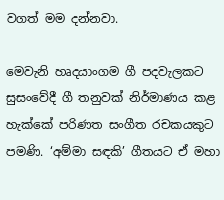වගත් මම දන්නවා.

මෙවැනි හෘදයාංගම ගී පදවැලකට සුසංවේදී ගී තනුවක් නිර්මාණය කළ හැක්කේ පරිණත සංගීත රචකයකුට පමණි. ‘අම්මා සඳකි’ ගීතයට ඒ මහා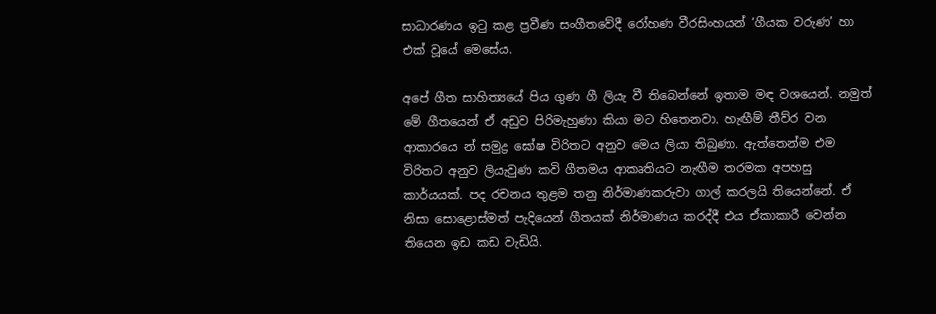සාධාරණය ඉටු කළ ප්‍රවීණ සංගීතවේදී රෝහණ වීරසිංහයන් ‘ගීයක වරුණ’ හා එක් වූයේ මෙසේය.

අපේ ගීත සාහිත්‍යයේ පිය ගුණ ගී ලියැ වී තිබෙන්නේ ඉතාම මඳ වශයෙන්. නමුත් මේ ගීතයෙන් ඒ අඩුව පිරිමැහුණා කියා මට හිතෙනවා. හැඟීම් තීව්ර වන ආකාරයෙ න් සමුද්‍ර ඝෝෂ විරිතට අනුව මෙය ලියා තිබුණා. ඇත්තෙන්ම එම විරිතට අනුව ලියැවුණ කවි ගීතමය ආකෘතියට නැඟීම තරමක අපහසු කාර්යයක්. පද රචනය තුළම තනු නිර්මාණකරුවා ගාල් කරලයි තියෙන්නේ. ඒ නිසා සොළොස්මත් පැදියෙන් ගීතයක් නිර්මාණය කරද්දී එය ඒකාකාරී වෙන්න තියෙන ඉඩ කඩ වැඩියි.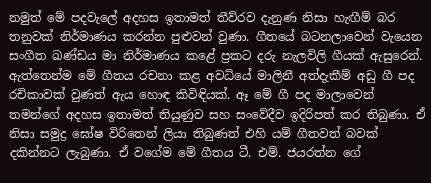නමුත් මේ පදවැලේ අදහස ඉතාමත් තීව්රව දැනුණ නිසා හැඟීම් බර තනුවක් නිර්මාණය කරන්න පුළුවන් වුණා. ගීතයේ බටනලාවෙන් වැයෙන සංගීත ඛණ්ඩය මා නිර්මාණය කළේ ප්‍රකට දරු නැලවිලි ගීයක් ඇසුරෙන්. ඇත්තෙන්ම මේ ගීතය රචනා කළ අවධියේ මාලිනී අත්දැකීම් අඩු ගී පද රචිකාවක් වුණත් ඇය හොඳ කිවිඳියක්. ඈ මේ ගී පද මාලාවෙන් තමන්ගේ අදහස ඉතාමත් තියුණුව සහ සංවේදීව ඉදිරිපත් කර තිබුණා. ඒ නිසා සමුද්‍ර ඝෝෂ විරිතෙන් ලියා තිබුණත් එහි යම් ගීතවත් බවක් දකින්නට ලැබුණා. ඒ වගේම මේ ගීතය ටී. එම්. ජයරත්න ගේ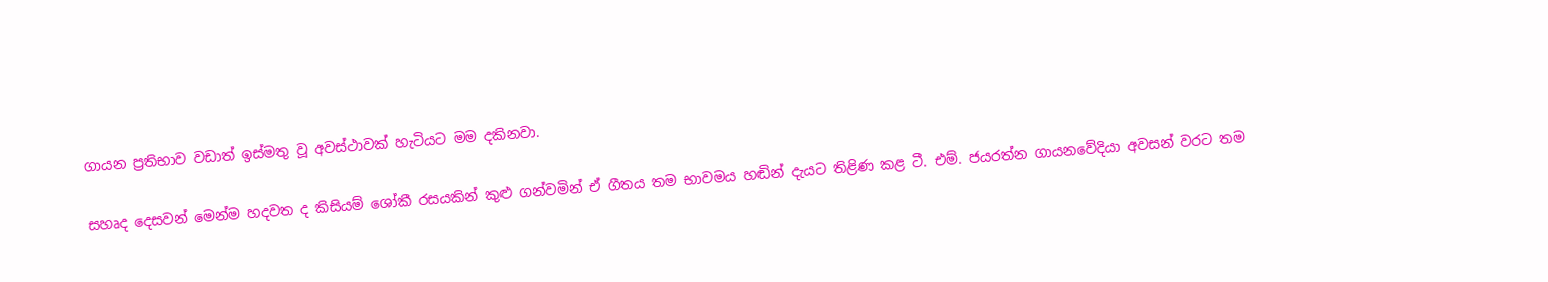ගායන ප්‍රතිභාව වඩාත් ඉස්මතු වූ අවස්ථාවක් හැටියට මම දකිනවා.

සහෘද දෙසවන් මෙන්ම හදවත ද කිසියම් ශෝකී රසයකින් කුළු ගන්වමින් ඒ ගීතය තම භාවමය හඬින් දැයට තිළිණ කළ ටී. එම්. ජයරත්න ගායනවේදියා අවසන් වරට තම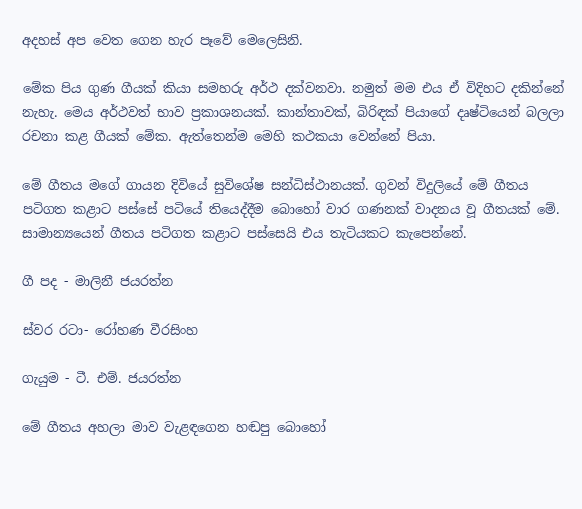අදහස් අප වෙත ගෙන හැර පෑවේ මෙලෙසිනි.

මේක පිය ගුණ ගීයක් කියා සමහරු අර්ථ දක්වනවා. නමුත් මම එය ඒ විදිහට දකින්නේ නැහැ. මෙය අර්ථවත් භාව ප්‍රකාශනයක්. කාන්තාවක්, බිරිඳක් පියාගේ දෘෂ්ටියෙන් බලලා රචනා කළ ගීයක් මේක. ඇත්තෙන්ම මෙහි කථකයා වෙන්නේ පියා.

මේ ගීතය මගේ ගායන දිවියේ සුවිශේෂ සන්ධිස්ථානයක්. ගුවන් විදුලියේ මේ ගීතය පටිගත කළාට පස්සේ පටියේ තියෙද්දීම බොහෝ වාර ගණනක් වාදනය වූ ගීතයක් මේ. සාමාන්‍යයෙන් ගීතය පටිගත කළාට පස්සෙයි එය තැටියකට කැපෙන්නේ.

ගී පද - මාලිනී ජයරත්න

ස්වර රටා- රෝහණ වීරසිංහ

ගැයුම - ටී. එම්. ජයරත්න

මේ ගීතය අහලා මාව වැළඳගෙන හඬපු බොහෝ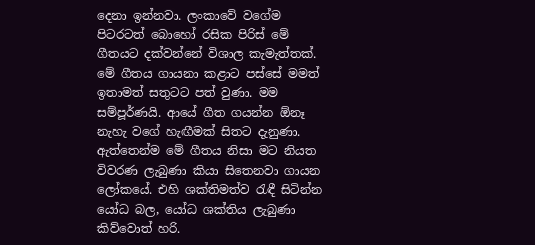දෙනා ඉන්නවා. ලංකාවේ වගේම පිටරටත් බොහෝ රසික පිරිස් මේ ගීතයට දක්වන්නේ විශාල කැමැත්තක්. මේ ගීතය ගායනා කළාට පස්සේ මමත් ඉතාමත් සතුටට පත් වුණා. මම සම්පූර්ණයි. ආයේ ගීත ගයන්න ඕනෑ නැහැ වගේ හැඟීමක් සිතට දැනුණා. ඇත්තෙන්ම මේ ගීතය නිසා මට නියත විවරණ ලැබුණා කියා සිතෙනවා ගායන ලෝකයේ. එහි ශක්තිමත්ව රැඳී සිටින්න යෝධ බල, යෝධ ශක්තිය ලැබුණා කිව්වොත් හරි.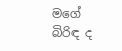මගේ බිරිඳ ද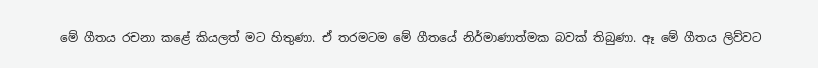මේ ගීතය රචනා කළේ කියලත් මට හිතුණා. ඒ තරමටම මේ ගීතයේ නිර්මාණාත්මක බවක් තිබුණා. ඈ මේ ගීතය ලිව්වට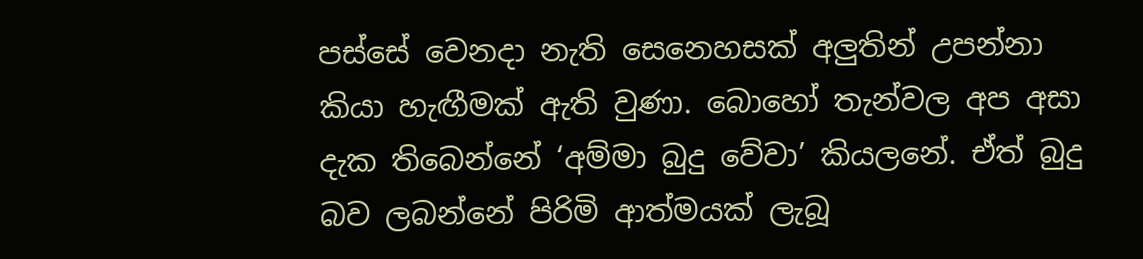පස්සේ වෙනදා නැති සෙනෙහසක් අලුතින් උපන්නා කියා හැඟීමක් ඇති වුණා. බොහෝ තැන්වල අප අසා දැක තිබෙන්නේ ‘අම්මා බුදු වේවා’ කියලනේ. ඒත් බුදු බව ලබන්නේ පිරිමි ආත්මයක් ලැබූ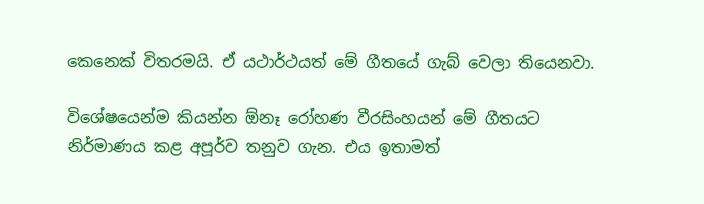කෙනෙක් විතරමයි. ඒ යථාර්ථයත් මේ ගීතයේ ගැබ් වෙලා තියෙනවා.

විශේෂයෙන්ම කියන්න ඕනෑ රෝහණ වීරසිංහයන් මේ ගීතයට නිර්මාණය කළ අපූර්ව තනුව ගැන. එය ඉතාමත්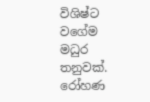විශිෂ්ට වගේම මධුර තනුවක්. රෝහණ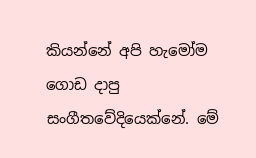කියන්නේ අපි හැමෝම ගොඩ දාපු සංගීතවේදියෙක්නේ. මේ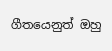ගීතයෙනුත් ඔහු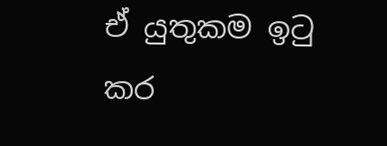ඒ යුතුකම ඉටු කර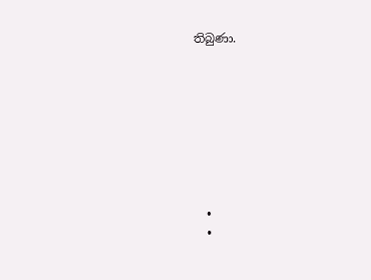තිබුණා.








  •
  •